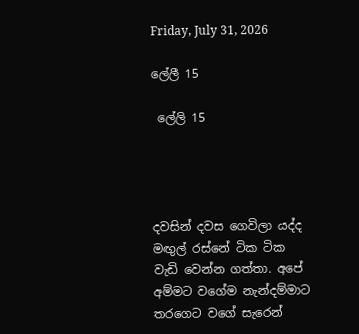Friday, July 31, 2026

ලේලී 15

 ලේලි 15




දවසින් දවස ගෙවිලා යද්ද මඟුල් රස්නේ ටික ටික වැඩි වෙන්න ගත්තා. අපේ අම්මට වගේම නැන්දම්මාට තරගෙට වගේ සැරෙන්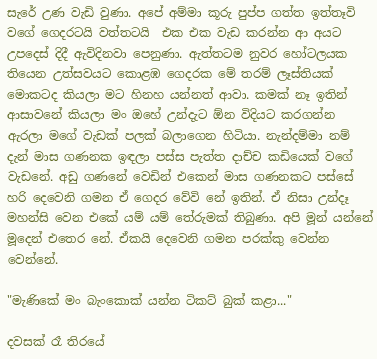සැරේ උණ වැඩි වුණා. අපේ අම්මා කූරු පුප්ප ගත්ත ඉත්තෑවි වගේ ගෙදරටයි වත්තටයි  එක එක වැඩ කරන්න ආ අයට උපදෙස් දිදී ඇවිදිනවා පෙනුණා. ඇත්තටම නුවර හෝටලයක තියෙන උත්සවයට කොළඹ ගෙදරක මේ තරම් ලෑස්තියක් මොකටද කියලා මට හිනහ යන්නත් ආවා. කමක් නෑ ඉතින් ආසාවනේ කියලා මං ඔහේ උන්දැට ඕන විදියට කරගන්න ඇරලා මගේ වැඩක් පලක් බලාගෙන හිටියා. නැන්දම්මා නම් දැන් මාස ගණනක ඉඳලා පස්ස පැත්ත දාච්ච කඩියෙක් වගේ වැඩනේ. අඩු ගණනේ වෙඩින් එකෙන් මාස ගණනකට පස්සේ හරි දෙවෙනි ගමන ඒ ගෙදර වේවි නේ ඉතින්. ඒ නිසා උන්දෑ මහන්සි වෙන එකේ යම් යම් තේරුමක් තිබුණා. අපි මූන් යන්නේ මූදෙන් එතෙර නේ. ඒකයි දෙවෙනි ගමන පරක්කු වෙන්න වෙන්නේ.

"මැණිකේ මං බැංකොක් යන්න ටිකට් බුක් කළා..."

දවසක් රෑ තිරයේ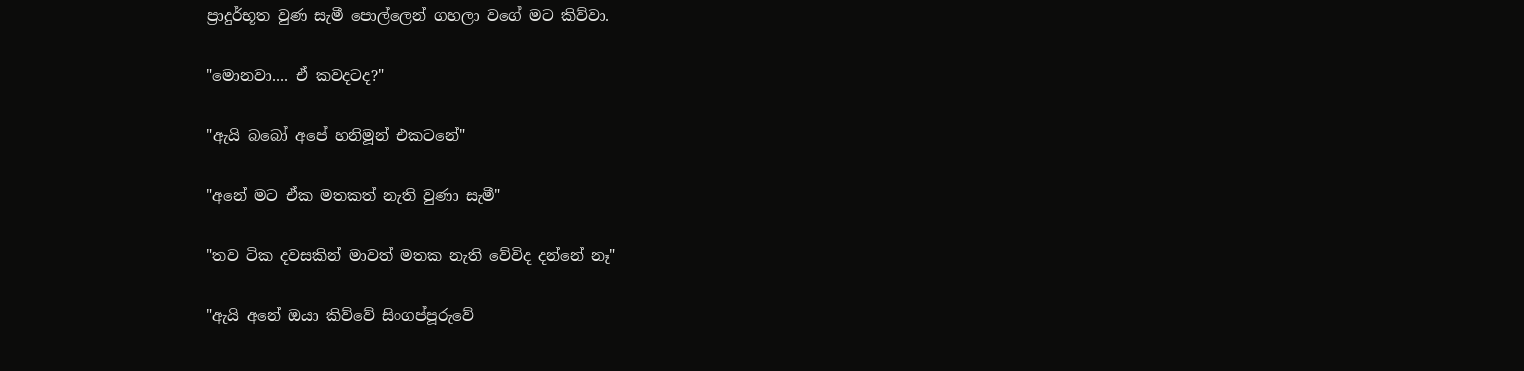ප්‍රාදුර්භූත වුණ සැමී පොල්ලෙන් ගහලා වගේ මට කිව්වා.

"මොනවා.... ඒ කවදටද?"

"ඇයි බබෝ අපේ හනිමූන් එකටනේ"

"අනේ මට ඒක මතකත් නැති වුණා සැමී"

"තව ටික දවසකින් මාවත් මතක නැති වේවිද දන්නේ නෑ"

"ඇයි අනේ ඔයා කිව්වේ සිංගප්පූරුවේ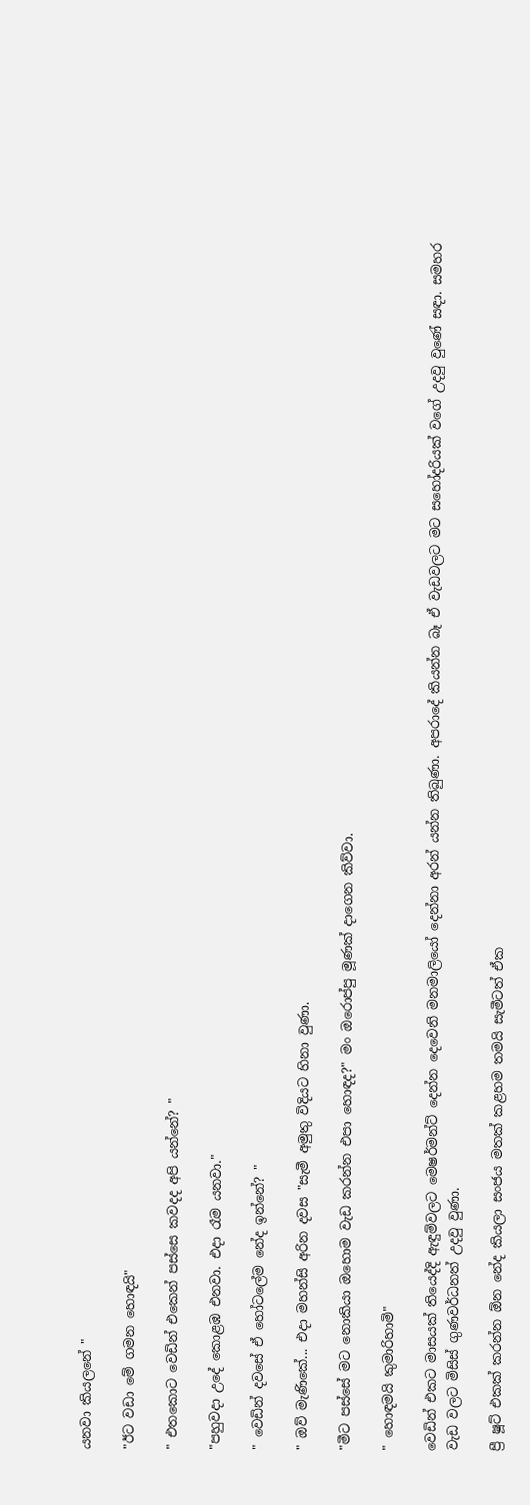යනවා කියලනේ "

"ඊට වඩා මේ ගමන හොඳයි"

" එතකොට වෙඩින් එකෙන් පස්සෙ කවදද අපි යන්නේ? "

"පහුවදා උදේ කොළඹ එනවා. එදා රෑම යනවා."

" වෙඩින් දවසේ ඒ හෝටලේම නේද ඉන්නේ? "

" ඔව් මැණිකේ... එදා මහන්සි අරින දවස "සැමී අමුතු විදියට හිනා වුණා.

"මීට පස්සේ මට නොකියා ඔහොම වැඩ කරන්න එපා හොඳද?" මං ඔරොප්පු මූණක් දාගෙන කිව්වා.

" හොඳමයි කුමාරිහාමි"

වෙඩින් එකට මාසයක් තියෙද්දි ඇඳුම්වලට මෙෂර්මන්ට් දෙන්න දෙවෙනි මනමාලියෝ දෙන්නා අරන් යන්න තිබුණා. අපරාදේ කියන්න බෑ ඒ වැඩවලට මට සහෝදරියක් වගේ උදවු වුණේ සඳා. සමහර වැඩ වලට මිසිස් ගුණවර්ධනත් උදවු වුණා.

ප්‍රී ෂූට් එකක් කරන්න ඕන නේද කියලා සංජය මතක් කළහම තමයි සැමීටත් ඒක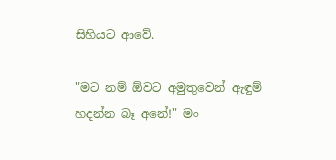සිහියට ආවේ.

"මට නම් ඕවට අමුතුවෙන් ඇඳුම් හදන්න බෑ අනේ!" මං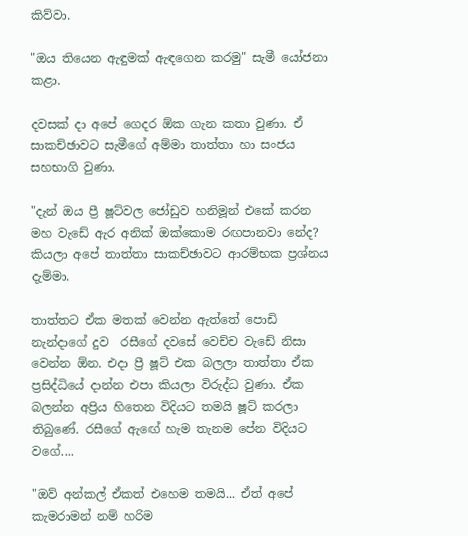කිව්වා.

"ඔය තියෙන ඇඳුමක් ඇඳගෙන කරමු" සැමී යෝජනා කළා.

දවසක් දා අපේ ගෙදර ඕක ගැන කතා වුණා. ඒ සාකච්ඡාවට සැමීගේ අම්මා තාත්තා හා සංජය සහභාගි වුණා.

"දැන් ඔය ප්‍රී ෂූට්වල ජෝඩුව හනිමූන් එකේ කරන මහ වැඩේ ඇර අනික් ඔක්කොම රඟපානවා නේද? කියලා අපේ තාත්තා සාකච්ඡාවට ආරම්භක ප්‍රශ්නය දැම්මා.

තාත්තට ඒක මතක් වෙන්න ඇත්තේ පොඩි නැන්දාගේ දුව  රසීගේ දවසේ වෙච්ච වැඩේ නිසා වෙන්න ඕන. එදා ප්‍රී ෂූට් එක බලලා තාත්තා ඒක ප්‍රසිද්ධියේ දාන්න එපා කියලා විරුද්ධ වුණා. ඒක බලන්න අප්‍රිය හිතෙන විදියට තමයි ෂූට් කරලා තිබුණේ. රසීගේ ඇඟේ හැම තැනම පේන විදියට වගේ....

"ඔව් අන්කල් ඒකත් එහෙම තමයි... ඒත් අපේ කැමරාමන් නම් හරිම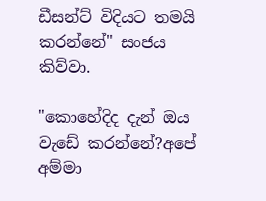ඩීසන්ට් විදියට තමයි කරන්නේ" සංජය කිව්වා.

"කොහේදිද දැන් ඔය වැඩේ කරන්නේ?අපේ අම්මා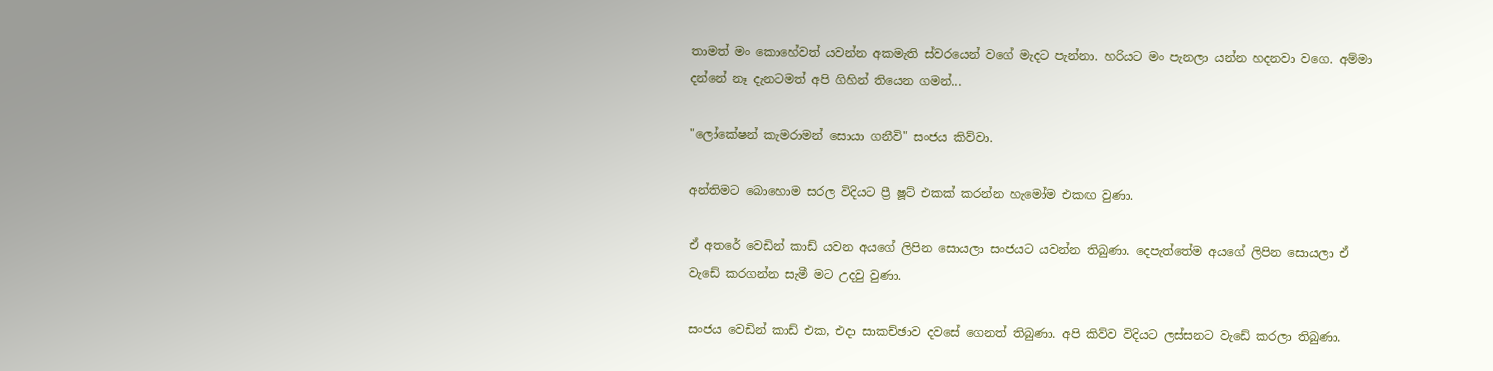තාමත් මං කොහේවත් යවන්න අකමැති ස්වරයෙන් වගේ මැදට පැන්නා. හරියට මං පැනලා යන්න හදනවා වගෙ. අම්මා දන්නේ නෑ දැනටමත් අපි ගිහින් තියෙන ගමන්...

"ලෝකේෂන් කැමරාමන් සොයා ගනීවි" සංජය කිව්වා.

අන්තිමට බොහොම සරල විදියට ප්‍රී ෂූට් එකක් කරන්න හැමෝම එකඟ වුණා.

ඒ අතරේ වෙඩින් කාඩ් යවන අයගේ ලිපින සොයලා සංජයට යවන්න තිබුණා. දෙපැත්තේම අයගේ ලිපින සොයලා ඒ වැඩේ කරගන්න සැමී මට උදවු වුණා.

සංජය වෙඩින් කාඩ් එක, එදා සාකච්ඡාව දවසේ ගෙනත් තිබුණා. අපි කිව්ව විදියට ලස්සනට වැඩේ කරලා තිබුණා.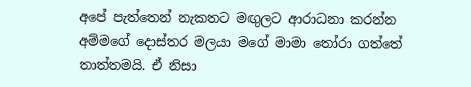අපේ පැත්තෙන් නැකතට මඟුලට ආරාධනා කරන්න අම්මගේ දොස්තර මලයා මගේ මාමා තෝරා ගත්තේ තාත්තමයි. ඒ නිසා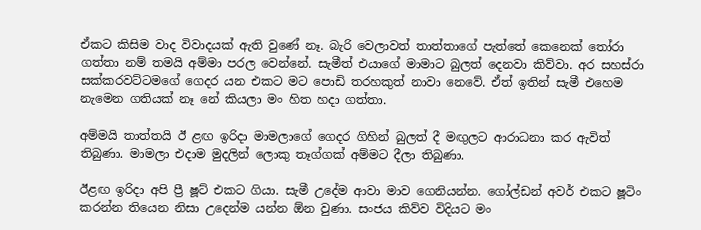ඒකට කිසිම වාද විවාදයක් ඇති වුණේ නෑ. බැරි වෙලාවත් තාත්තාගේ පැත්තේ කෙනෙක් තෝරා ගත්තා නම් තමයි අම්මා පරල වෙන්නේ. සැමීත් එයාගේ මාමාට බුලත් දෙනවා කිව්වා. අර සහස්රා සක්කරවට්ටමගේ ගෙදර යන එකට මට පොඩි තරහකුත් නාවා නෙවේ. ඒත් ඉතින් සැමී එහෙම නැමෙන ගතියක් නෑ නේ කියලා මං හිත හදා ගත්තා.

අම්මයි තාත්තයි ඊ ළඟ ඉරිදා මාමලාගේ ගෙදර ගිහින් බුලත් දී මඟුලට ආරාධනා කර ඇවිත් තිබුණා. මාමලා එදාම මුදලින් ලොකු තෑග්ගක් අම්මට දීලා තිබුණා.

ඊළඟ ඉරිදා අපි ප්‍රී ෂූට් එකට ගියා. සැමී උදේම ආවා මාව ගෙනියන්න. ගෝල්ඩන් අවර් එකට ෂූටිං කරන්න තියෙන නිසා උදෙන්ම යන්න ඕන වුණා. සංජය කිව්ව විදියට මං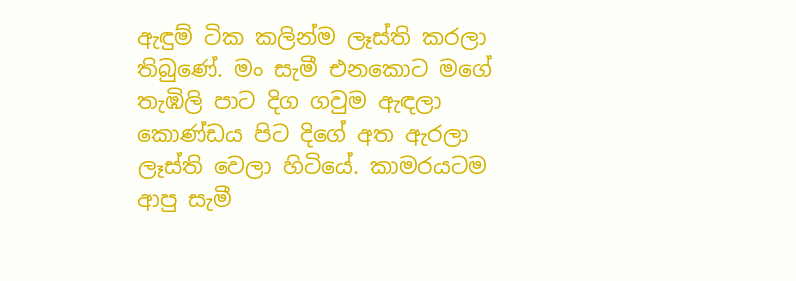ඇඳුම් ටික කලින්ම ලෑස්ති කරලා තිබුණේ. මං සැමී එනකොට මගේ තැඹිලි පාට දිග ගවුම ඇඳලා කොණ්ඩය පිට දිගේ අත ඇරලා ලෑස්ති වෙලා හිටියේ. කාමරයටම ආපු සැමී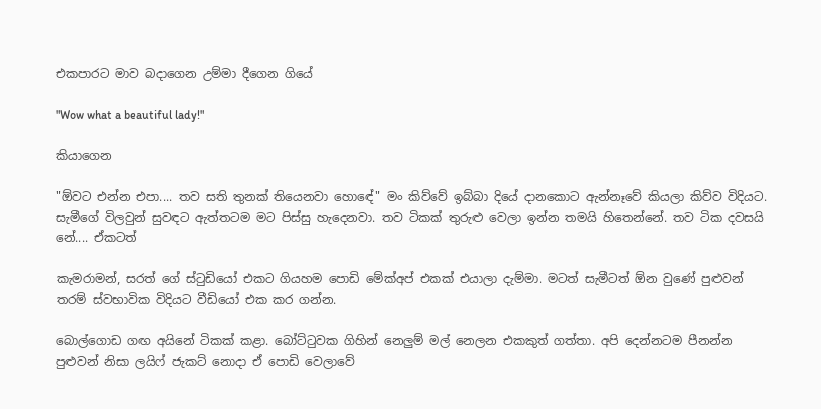එකපාරට මාව බදාගෙන උම්මා දීගෙන ගියේ

"Wow what a beautiful lady!"

කියාගෙන

"ඕවට එන්න එපා.... තව සති තුනක් තියෙනවා හොඳේ" මං කිව්වේ ඉබ්බා දියේ දානකොට ඇන්නෑවේ කියලා කිව්ව විදියට. සැමීගේ විලවුන් සුවඳට ඇත්තටම මට පිස්සු හැදෙනවා. තව ටිකක් තුරුළු වෙලා ඉන්න තමයි හිතෙන්නේ. තව ටික දවසයි නේ.... ඒකටත්

කැමරාමන්, සරත් ගේ ස්ටුඩියෝ එකට ගියහම පොඩි මේක්අප් එකක් එයාලා දැම්මා. මටත් සැමීටත් ඕන වුණේ පුළුවන් තරම් ස්වභාවික විදියට වීඩියෝ එක කර ගන්න.

බොල්ගොඩ ගඟ අයිනේ ටිකක් කළා. බෝට්ටුවක ගිහින් නෙලුම් මල් නෙලන එකකුත් ගත්තා. අපි දෙන්නටම පීනන්න පුළුවන් නිසා ලයිෆ් ජැකට් නොදා ඒ පොඩි වෙලාවේ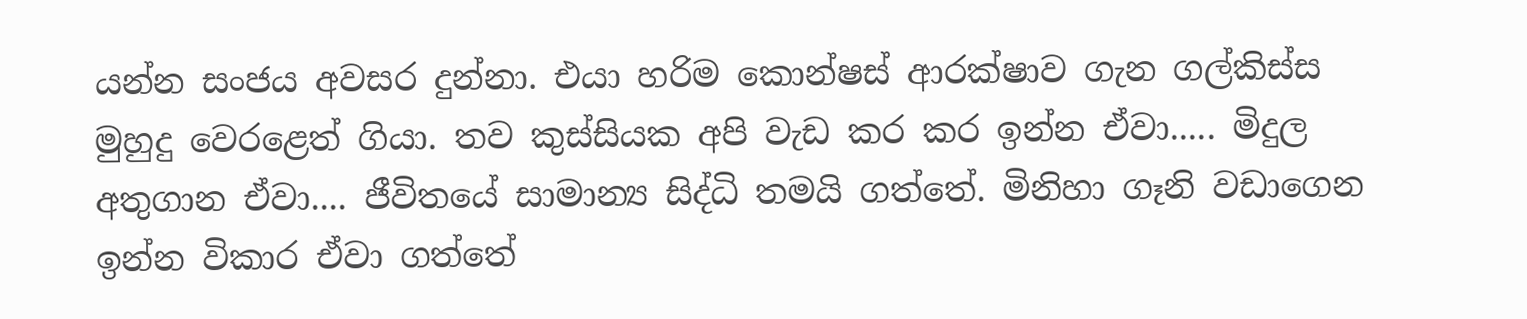යන්න සංජය අවසර දුන්නා. එයා හරිම කොන්ෂස් ආරක්ෂාව ගැන ගල්කිස්ස මුහුදු වෙරළෙත් ගියා. තව කුස්සියක අපි වැඩ කර කර ඉන්න ඒවා..... මිදුල අතුගාන ඒවා.... ජීවිතයේ සාමාන්‍ය සිද්ධි තමයි ගත්තේ. මිනිහා ගෑනි වඩාගෙන ඉන්න විකාර ඒවා ගත්තේ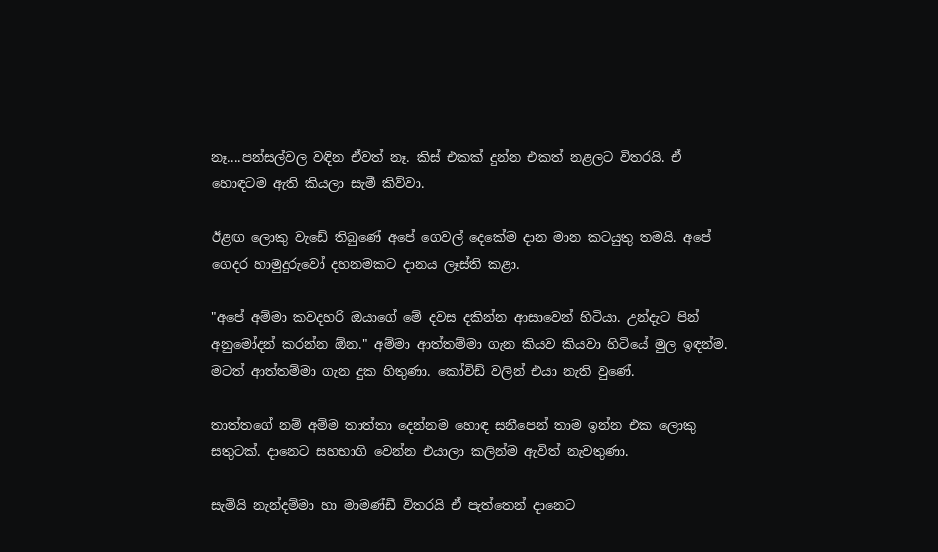නෑ....පන්සල්වල වඳින ඒවත් නෑ. කිස් එකක් දුන්න එකත් නළලට විතරයි. ඒ හොඳටම ඇති කියලා සැමී කිව්වා.

ඊළඟ ලොකු වැඩේ තිබුණේ අපේ ගෙවල් දෙකේම දාන මාන කටයුතු තමයි. අපේ ගෙදර හාමුදුරුවෝ දහනමකට දානය ලෑස්ති කළා.

"අපේ අම්මා කවදහරි ඔයාගේ මේ දවස දකින්න ආසාවෙන් හිටියා. උන්දැට පින් අනුමෝදන් කරන්න ඕන." අම්මා ආත්තම්මා ගැන කියව කියවා හිටියේ මුල ඉඳන්ම. මටත් ආත්තම්මා ගැන දුක හිතුණා. කෝවිඩ් වලින් එයා නැති වුණේ.

තාත්තගේ නම් අම්ම තාත්තා දෙන්නම හොඳ සනීපෙන් තාම ඉන්න එක ලොකු සතුටක්. දානෙට සහභාගි වෙන්න එයාලා කලින්ම ඇවිත් නැවතුණා.

සැමියි නැන්දම්මා හා මාමණ්ඩී විතරයි ඒ පැත්තෙන් දානෙට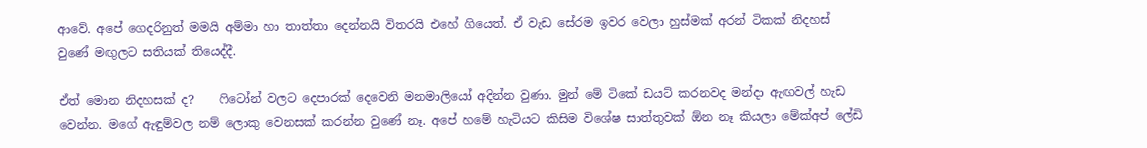ආවේ. අපේ ගෙදරිනුත් මමයි අම්මා හා තාත්තා දෙන්නයි විතරයි එහේ ගියෙත්. ඒ වැඩ සේරම ඉවර වෙලා හුස්මක් අරන් ටිකක් නිදහස් වුණේ මඟුලට සතියක් තියෙද්දී.

ඒත් මොන නිදහසක් ද?    ෆිටෝන් වලට දෙපාරක් දෙවෙනි මනමාලියෝ අදින්න වුණා. මුන් මේ ටිකේ ඩයට් කරනවද මන්දා ඇඟවල් හැඩ වෙන්න. මගේ ඇඳුම්වල නම් ලොකු වෙනසක් කරන්න වුණේ නෑ. අපේ හමේ හැටියට කිසිම විශේෂ සාත්තුවක් ඕන නෑ කියලා මේක්අප් ලේඩි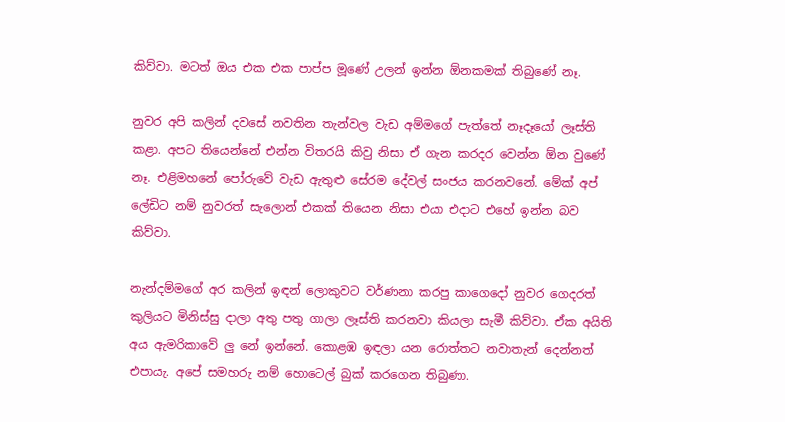කිව්වා. මටත් ඔය එක එක පාප්ප මූණේ උලන් ඉන්න ඕනකමක් තිබුණේ නෑ.

නුවර අපි කලින් දවසේ නවතින තැන්වල වැඩ අම්මගේ පැත්තේ නෑදෑයෝ ලෑස්ති කළා. අපට තියෙන්නේ එන්න විතරයි කිවු නිසා ඒ ගැන කරදර වෙන්න ඕන වුණේ නෑ. එළිමහනේ පෝරුවේ වැඩ ඇතුළු සේරම දේවල් සංජය කරනවනේ. මේක් අප් ලේඩිට නම් නුවරත් සැලොන් එකක් තියෙන නිසා එයා එදාට එහේ ඉන්න බව කිව්වා.

නැන්දම්මගේ අර කලින් ඉඳන් ලොකුවට වර්ණනා කරපු කාගෙදෝ නුවර ගෙදරත් කුලියට මිනිස්සු දාලා අතු පතු ගාලා ලෑස්ති කරනවා කියලා සැමී කිව්වා. ඒක අයිති අය ඇමරිකාවේ ලු නේ ඉන්නේ. කොළඹ ඉඳලා යන රොත්තට නවාතැන් දෙන්නත් එපායැ. අපේ සමහරු නම් හොටෙල් බුක් කරගෙන තිබුණා.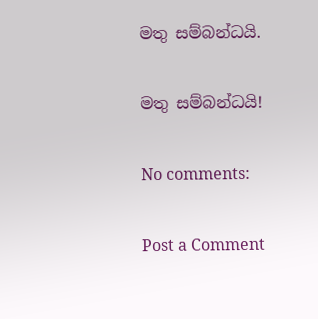මතු සම්බන්ධයි.

මතු සම්බන්ධයි!

No comments:

Post a Comment